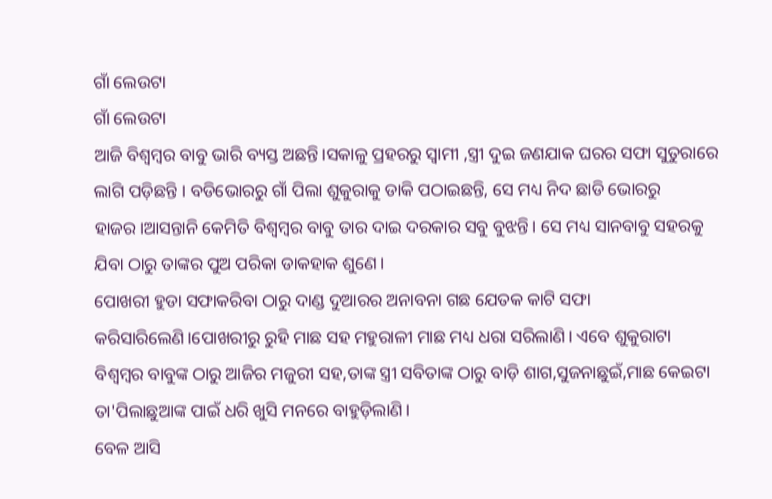ଗାଁ ଲେଉଟା
ଗାଁ ଲେଉଟା
ଆଜି ବିଶ୍ବମ୍ବର ବାବୁ ଭାରି ବ୍ୟସ୍ତ ଅଛନ୍ତି।ସକାଳୁ ପ୍ରହରରୁ ସ୍ବାମୀ ,ସ୍ତ୍ରୀ ଦୁଇ ଜଣଯାକ ଘରର ସଫା ସୁତୁରାରେ ଲାଗି ପଡ଼ିଛନ୍ତି । ବଡିଭୋରରୁ ଗାଁ ପିଲା ଶୁକୁରାକୁ ଡାକି ପଠାଇଛନ୍ତି, ସେ ମଧ୍ୟ ନିଦ ଛାଡି ଭୋରରୁ ହାଜର।ଆସନ୍ତାନି କେମିତି ବିଶ୍ବମ୍ବର ବାବୁ ତାର ଦାଇ ଦରକାର ସବୁ ବୁଝନ୍ତି। ସେ ମଧ୍ୟ ସାନବାବୁ ସହରକୁ ଯିବା ଠାରୁ ତାଙ୍କର ପୁଅ ପରିକା ଡାକହାକ ଶୁଣେ।
ପୋଖରୀ ହୁଡା ସଫାକରିବା ଠାରୁ ଦାଣ୍ଡ ଦୁଆରର ଅନାବନା ଗଛ ଯେତକ କାଟି ସଫା କରିସାରିଲେଣି।ପୋଖରୀରୁ ରୁହି ମାଛ ସହ ମହୁରାଳୀ ମାଛ ମଧ୍ୟ ଧରା ସରିଲାଣି। ଏବେ ଶୁକୁରାଟା ବିଶ୍ବମ୍ବର ବାବୁଙ୍କ ଠାରୁ ଆଜିର ମଜୁରୀ ସହ,ତାଙ୍କ ସ୍ତ୍ରୀ ସବିତାଙ୍କ ଠାରୁ ବାଡ଼ି ଶାଗ,ସୁଜନାଛୁଇଁ,ମାଛ କେଇଟା ତା'ପିଲାଛୁଆଙ୍କ ପାଇଁ ଧରି ଖୁସି ମନରେ ବାହୁଡ଼ିଲାଣି।
ବେଳ ଆସି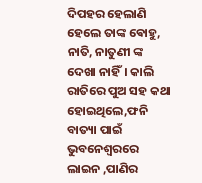ଦିପହର ହେଲାଣି ହେଲେ ତାଙ୍କ ଵୋହୁ, ନାତି, ନାତୁଣୀ ଙ୍କ ଦେଖା ନାହିଁ। କାଲି ରାତିରେ ପୁଅ ସହ କଥା ହୋଇଥିଲେ,ଫନି ବାତ୍ୟା ପାଇଁ ଭୁବନେଶ୍ବରରେ ଲାଇନ ,ପାଣିର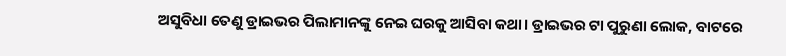ଅସୁବିଧା ତେଣୁ ଡ୍ରାଇଭର ପିଲାମାନଙ୍କୁ ନେଇ ଘରକୁ ଆସିବା କଥା। ଡ୍ରାଇଭର ଟା ପୁରୁଣା ଲୋକ, ବାଟରେ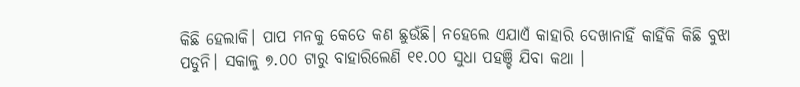କିଛି ହେଲାକି। ପାପ ମନକୁ କେତେ କଣ ଛୁଉଁଛି। ନହେଲେ ଏଯାଏଁ କାହାରି ଦେଖାନାହିଁ କାହିଁକି କିଛି ବୁଝା ପଡୁନି। ସକାଳୁ ୭.୦୦ ଟାରୁ ବାହାରିଲେଣି ୧୧.୦୦ ସୁଧା ପହଞ୍ଚି ଯିବା କଥା ।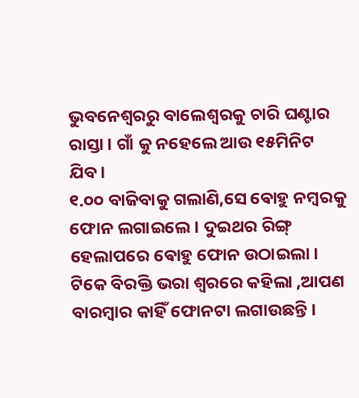ଭୁବନେଶ୍ୱରରୁ ବାଲେଶ୍ବରକୁ ଚାରି ଘଣ୍ଟାର ରାସ୍ତା। ଗାଁ କୁ ନହେଲେ ଆଉ ୧୫ମିନିଟ ଯିବ।
୧.୦୦ ବାଜିବାକୁ ଗଲାଣି,ସେ ଵୋହୁ ନମ୍ବରକୁ ଫୋନ ଲଗାଇଲେ। ଦୁଇଥର ରିଙ୍ଗ୍ ହେଲାପରେ ଵୋହୁ ଫୋନ ଉଠାଇଲା। ଟିକେ ବିରକ୍ତି ଭରା ଶ୍ବରରେ କହିଲା ,ଆପଣ ବାରମ୍ବାର କାହିଁ ଫୋନଟା ଲଗାଉଛନ୍ତି।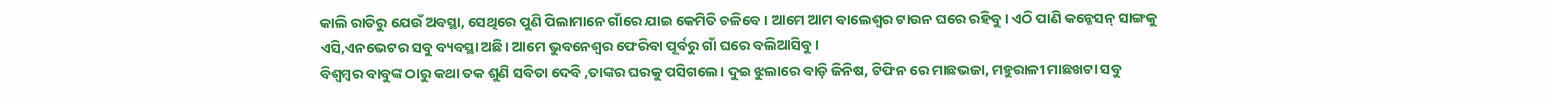କାଲି ରାତିରୁ ଯେଉଁ ଅବସ୍ଥା, ସେଥିରେ ପୁଣି ପିଲାମାନେ ଗାଁରେ ଯାଇ କେମିତି ଚଳିବେ। ଆମେ ଆମ ବାଲେଶ୍ବର ଟାଉନ ଘରେ ରହିବୁ। ଏଠି ପାଣି କନ୍କେସନ୍ ସାଙ୍ଗକୁ ଏସି,ଏନଭେଟର ସବୁ ବ୍ୟବସ୍ଥା ଅଛି। ଆମେ ଭୁବନେଶ୍ବର ଫେରିବା ପୂର୍ବରୁ ଗାଁ ଘରେ ବଲିଆସିବୁ।
ବିଶ୍ବମ୍ବର ବାବୁଙ୍କ ଠାରୁ କଥା ତକ ଶୁଣି ସବିତା ଦେବି ,ତାଙ୍କର ଘରକୁ ପସିଗଲେ। ଦୁଇ ଝୁଲାରେ ବାଡ଼ି ଜିନିଷ, ଟିଫିନ ରେ ମାଛଭଜା, ମହୁରାଳୀ ମାଛଖଟା ସବୁ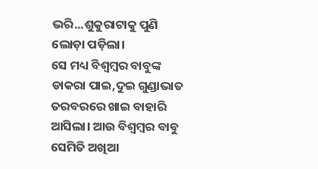ଭରି...ଶୁକୁରାଟାକୁ ପୁଣି ଲୋଡ଼ା ପଡ଼ିଲା।
ସେ ମଧ୍ୟ ବିଶ୍ବମ୍ବର ବାବୁଙ୍କ ଡାକରା ପାଇ,ଦୁଇ ଗୁଣ୍ଡାଭାତ ତରବରରେ ଖାଇ ବାହାରି ଆସିଲା। ଆଉ ବିଶ୍ବମ୍ବର ବାବୁ ସେମିତି ଅଖିଆ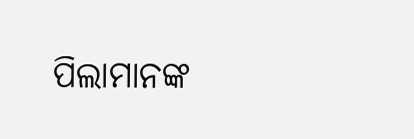ପିଲାମାନଙ୍କ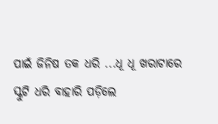ପାଇଁ ଜିନିଷ ତକ ଧରି ...ଧୂ ଧୂ ଖରାଟାରେ ସ୍କୁଟି ଧରି ବାହାରି ପଡ଼ିଲେ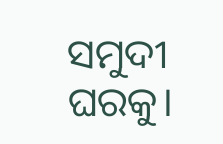ସମୁଦୀ ଘରକୁ।